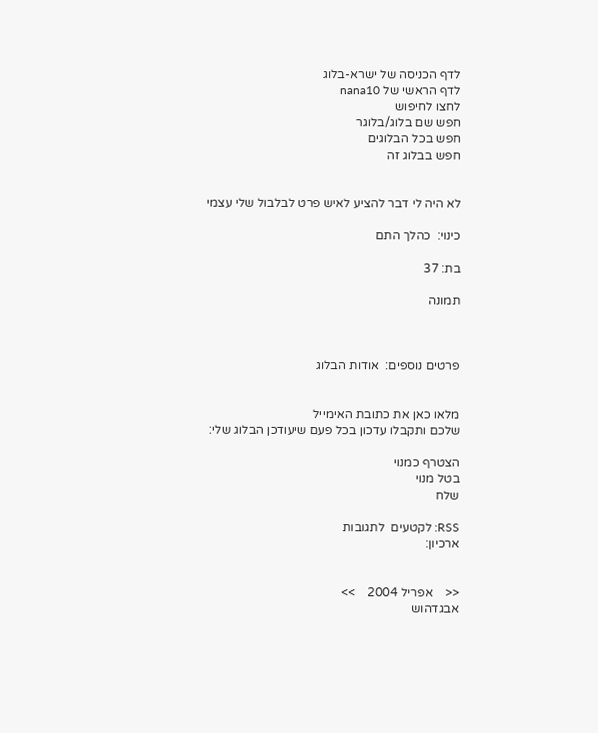לדף הכניסה של ישרא-בלוג
לדף הראשי של nana10
לחצו לחיפוש
חפש שם בלוג/בלוגר
חפש בכל הבלוגים
חפש בבלוג זה


לא היה לי דבר להציע לאיש פרט לבלבול שלי עצמי

כינוי:  כהלך התם

בת: 37

תמונה



פרטים נוספים:  אודות הבלוג


מלאו כאן את כתובת האימייל
שלכם ותקבלו עדכון בכל פעם שיעודכן הבלוג שלי:

הצטרף כמנוי
בטל מנוי
שלח

RSS: לקטעים  לתגובות
ארכיון:


<<    אפריל 2004    >>
אבגדהוש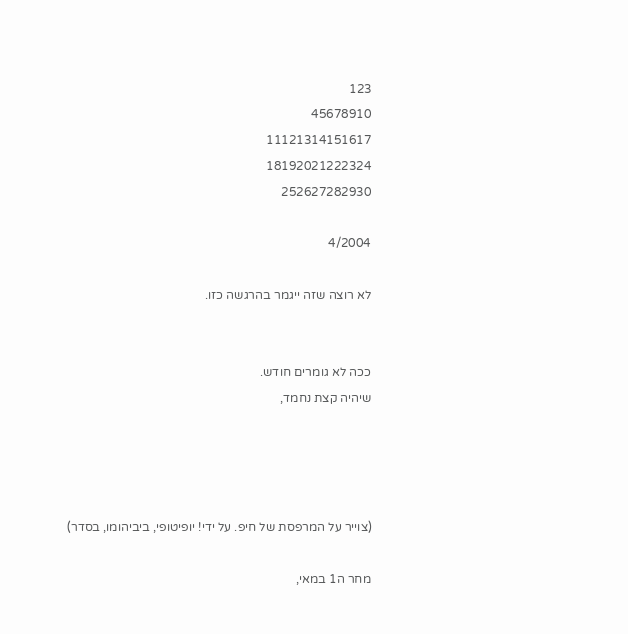123
45678910
11121314151617
18192021222324
252627282930

4/2004

לא רוצה שזה ייגמר בהרגשה כזו.


ככה לא גומרים חודש.
שיהיה קצת נחמד,




(צוייר על המרפסת של חיפ. על ידי! יופיטופי, ביביהומו, בסדר)

מחר ה1 במאי,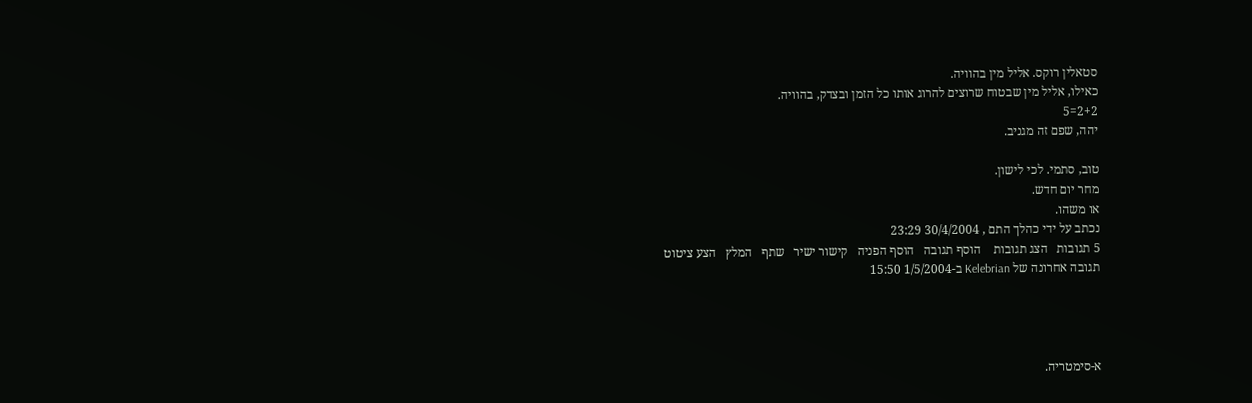סטאלין רוקס. אליל מין בהוויה.
כאילו, אליל מין שבטוח שרוצים להרוג אותו כל הזמן ובצדק, בהוויה.
2+2=5
יהה, שפם זה מגניב.

טוב, סתמי. לכי לישון.
מחר יום חדש.
או משהו.
נכתב על ידי כהלך התם , 30/4/2004 23:29
5 תגובות   הצג תגובות    הוסף תגובה   הוסף הפניה   קישור ישיר   שתף   המלץ   הצע ציטוט
תגובה אחרונה של Kelebrian ב-1/5/2004 15:50




א-סימטריה.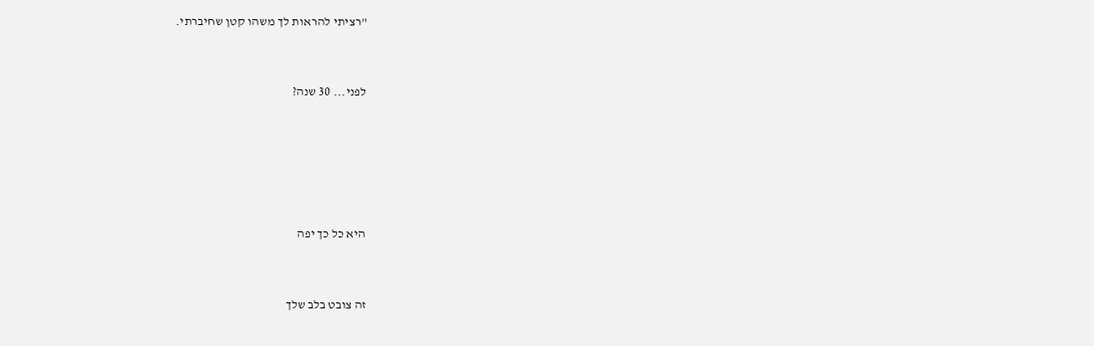"רציתי להראות לך משהו קטן שחיברתי.


לפני... 30 שנה?





היא כל כך יפה


זה צובט בלב שלך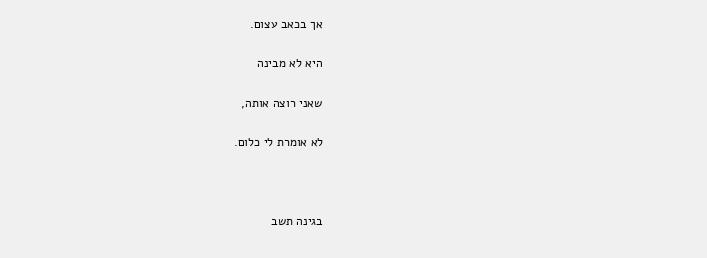אך בכאב עצום.


היא לא מבינה


שאני רוצה אותה,


לא אומרת לי כלום.





בגינה תשב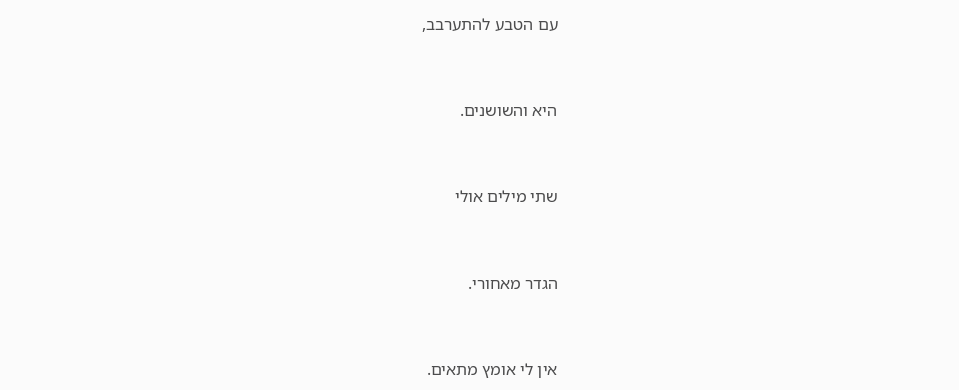עם הטבע להתערבב,


היא והשושנים.


שתי מילים אולי


הגדר מאחורי.


אין לי אומץ מתאים.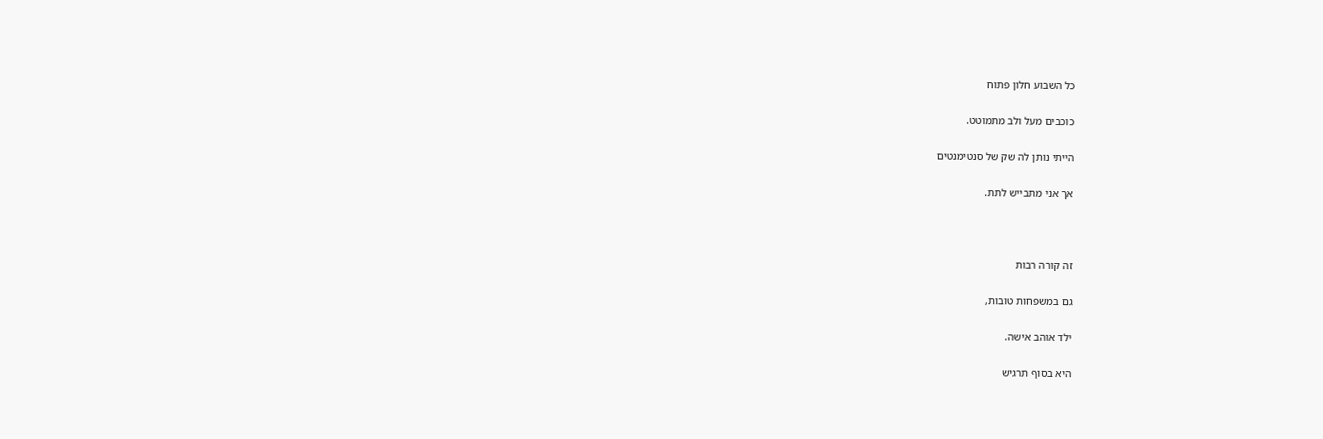כל השבוע חלון פתוח


כוכבים מעל ולב מתמוטט.


הייתי נותן לה שק של סנטימנטים


אך אני מתבייש לתת.





זה קורה רבות


גם במשפחות טובות,


ילד אוהב אישה.


היא בסוף תרגיש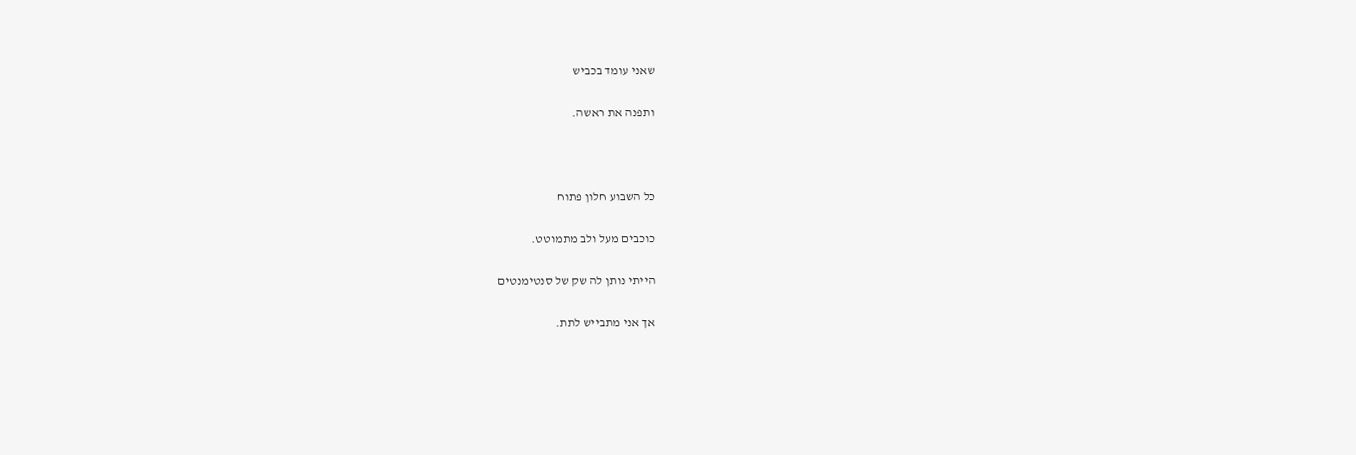שאני עומד בכביש


ותפנה את ראשה.





כל השבוע חלון פתוח


כוכבים מעל ולב מתמוטט.


הייתי נותן לה שק של סנטימנטים


אך אני מתבייש לתת.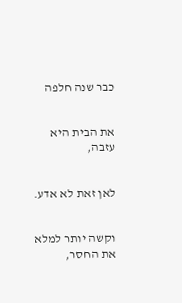כבר שנה חלפה


את הבית היא עזבה,


לאן זאת לא אדע.


וקשה יותר למלא את החסר,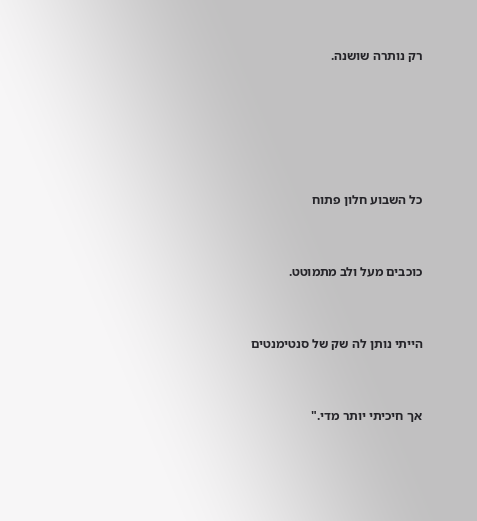רק נותרה שושנה.





כל השבוע חלון פתוח


כוכבים מעל ולב מתמוטט.


הייתי נותן לה שק של סנטימנטים


אך חיכיתי יותר מדי."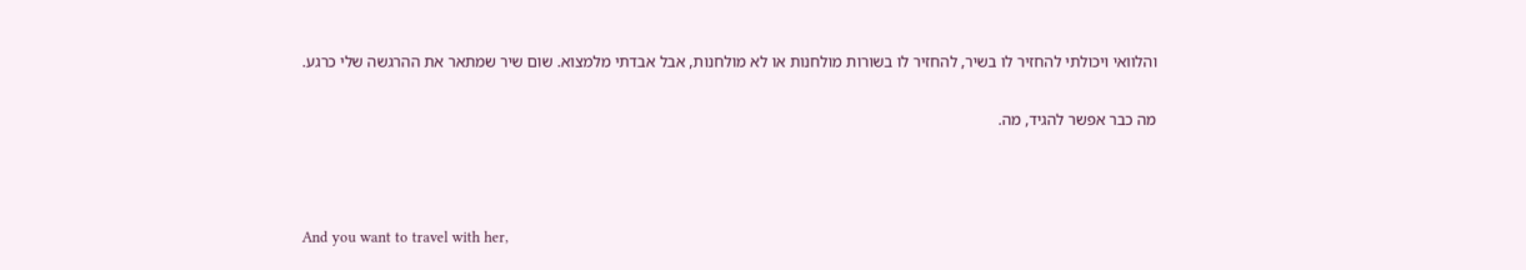והלוואי ויכולתי להחזיר לו בשיר, להחזיר לו בשורות מולחנות או לא מולחנות, אבל אבדתי מלמצוא. שום שיר שמתאר את ההרגשה שלי כרגע.


מה כבר אפשר להגיד, מה.





And you want to travel with her,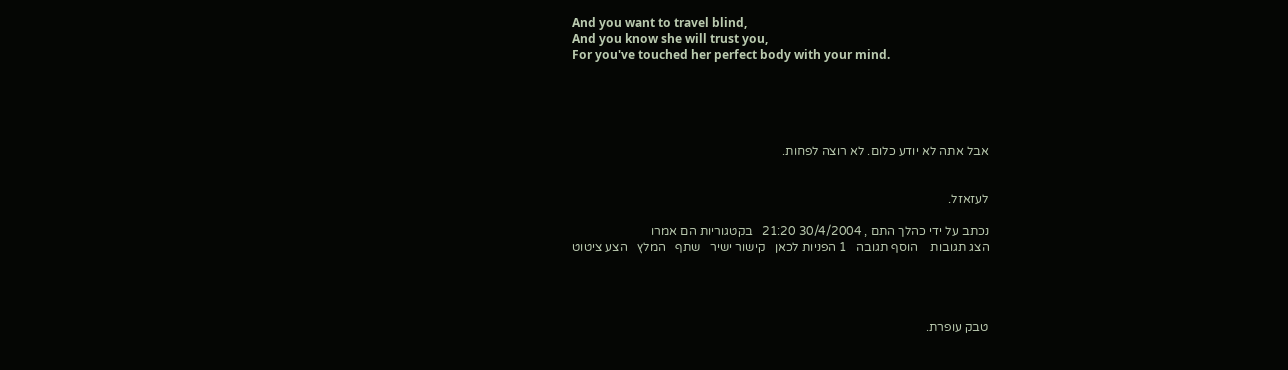And you want to travel blind,
And you know she will trust you,
For you've touched her perfect body with your mind.





אבל אתה לא יודע כלום. לא רוצה לפחות.


לעזאזל.

נכתב על ידי כהלך התם , 30/4/2004 21:20   בקטגוריות הם אמרו
הצג תגובות    הוסף תגובה   1 הפניות לכאן   קישור ישיר   שתף   המלץ   הצע ציטוט




טבק עופרת.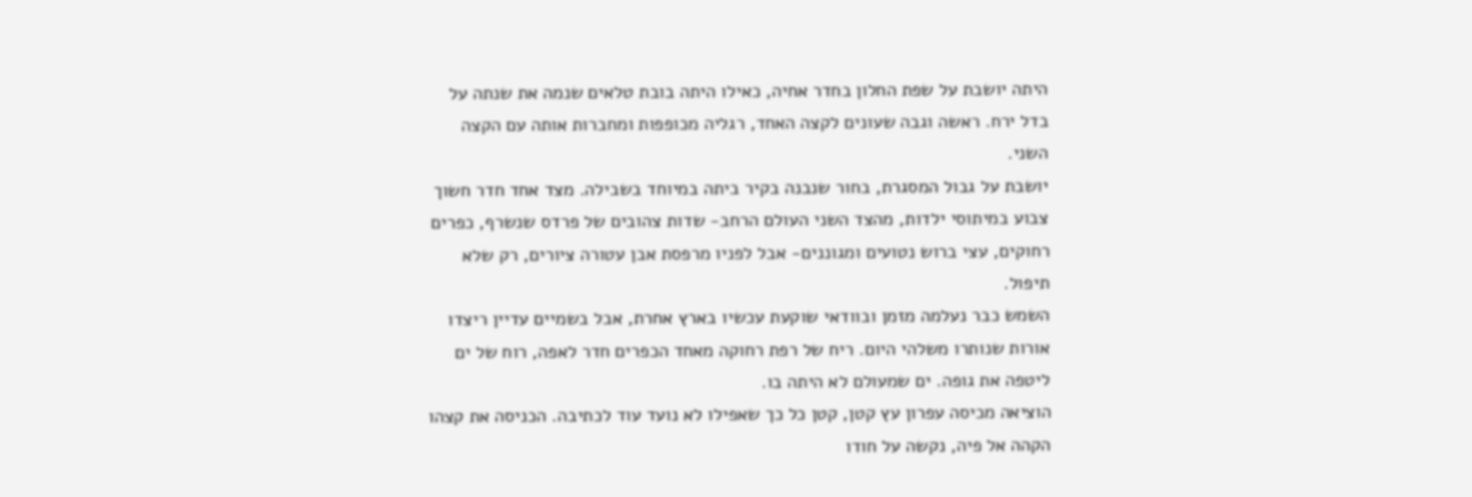היתה יושבת על שפת החלון בחדר אחיה, כאילו היתה בובת טלאים שנמה את שנתה על בדל ירח. ראשה וגבה שעונים לקצה האחד, רגליה מכופפות ומחברות אותה עם הקצה השני.
יושבת על גבול המסגרת, בחור שנבנה בקיר ביתה במיוחד בשבילה. מצד אחד חדר חשוך צבוע במיתוסי ילדות, מהצד השני העולם הרחב- שדות צהובים של פרדס שנשרף, כפרים רחוקים, עצי ברוש נטועים ומגוננים- אבל לפניו מרפסת אבן עטורה ציורים, רק שלא תיפול.
השמש כבר נעלמה מזמן ובוודאי שוקעת עכשיו בארץ אחרת, אבל בשמיים עדיין ריצדו אורות שנותרו משלהי היום. ריח של רפת רחוקה מאחד הכפרים חדר לאפה, רוח של ים ליטפה את גופה. ים שמעולם לא היתה בו.
הוציאה מכיסה עפרון עץ קטן, קטן כל כך שאפילו לא נועד עוד לכתיבה. הכניסה את קצהו הקהה אל פיה, נקשה על חודו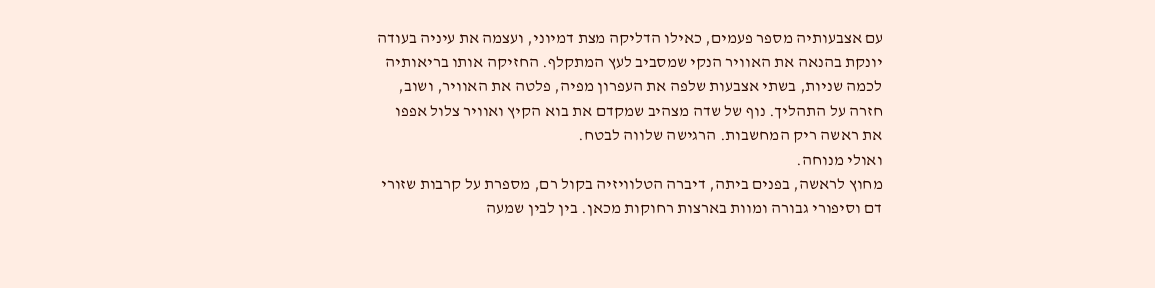עם אצבעותיה מספר פעמים, כאילו הדליקה מצת דמיוני, ועצמה את עיניה בעודה יונקת בהנאה את האוויר הנקי שמסביב לעץ המתקלף. החזיקה אותו בריאותיה לכמה שניות, בשתי אצבעות שלפה את העפרון מפיה, פלטה את האוויר, ושוב, חזרה על התהליך. נוף של שדה מצהיב שמקדם את בוא הקיץ ואוויר צלול אפפו את ראשה ריק המחשבות. הרגישה שלווה לבטח.
ואולי מנוחה.
מחוץ לראשה, בפנים ביתה, דיברה הטלוויזיה בקול רם, מספרת על קרבות שזורי דם וסיפורי גבורה ומוות בארצות רחוקות מכאן. בין לבין שמעה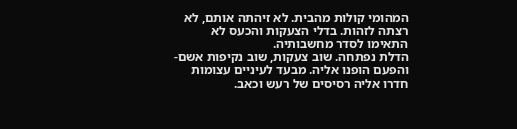המהומי קולות מהבית. לא זיהתה אותם, לא רצתה לזהות. בדלי הצעקות והכעס לא התאימו לסדר מחשבותיה.
הדלת נפתחה. שוב צעקות, שוב נקיפות אשם- והפעם הופנו אליה. מבעד לעיניים עצומות חדרו אליה רסיסים של רעש וכאב.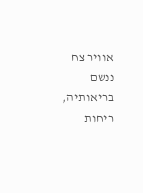אוויר צח ננשם בריאותיה, ריחות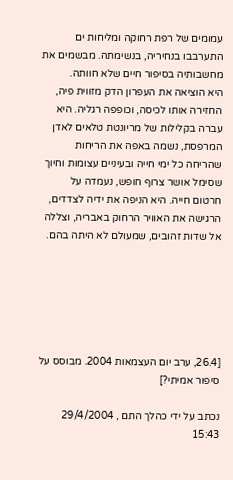עמומים של רפת רחוקה ומליחות ים התערבבו בנחיריה, בנשימתה. מבשמים את מחשבותיה בסיפור חיים שלא חוותה.
היא הוציאה את העפרון הדק מזווית פיה, החזירה אותו לכיסה, וכופפה רגליה. היא עברה בקלילות של מריונטת טלאים לאדן המרפסת, נשמה באפה את הריחות שהריחה כל ימי חייה ובעיניים עצומות וחיוך שסימל אושר צרוף חופש, נעמדה על חרטום חייה. היא הניפה את ידיה לצדדים, הרגישה את האוויר הרחוק באבריה, וצללה אל שדות זהובים, שמעולם לא היתה בהם.






[26.4, ערב יום העצמאות 2004. מבוסס על סיפור אמיתי?]

נכתב על ידי כהלך התם , 29/4/2004 15:43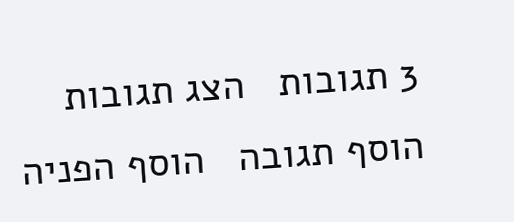3 תגובות   הצג תגובות    הוסף תגובה   הוסף הפניה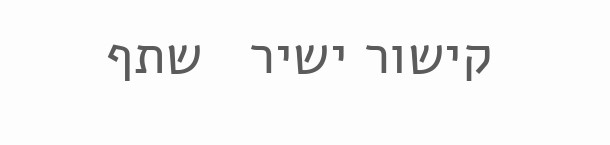קישור ישיר   שתף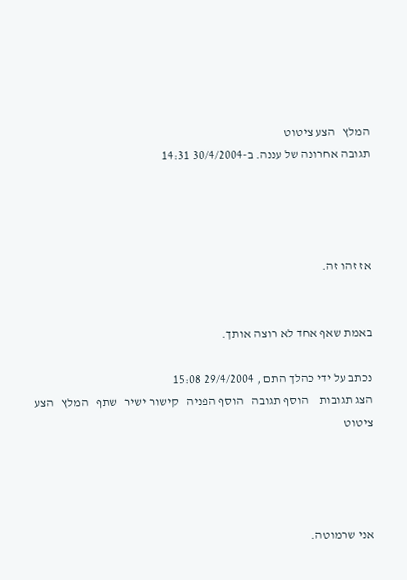המלץ   הצע ציטוט
תגובה אחרונה של עננה. ב-30/4/2004 14:31




אז זהו זה.


באמת שאף אחד לא רוצה אותך.

נכתב על ידי כהלך התם , 29/4/2004 15:08
הצג תגובות    הוסף תגובה   הוסף הפניה   קישור ישיר   שתף   המלץ   הצע ציטוט




אני שרמוטה.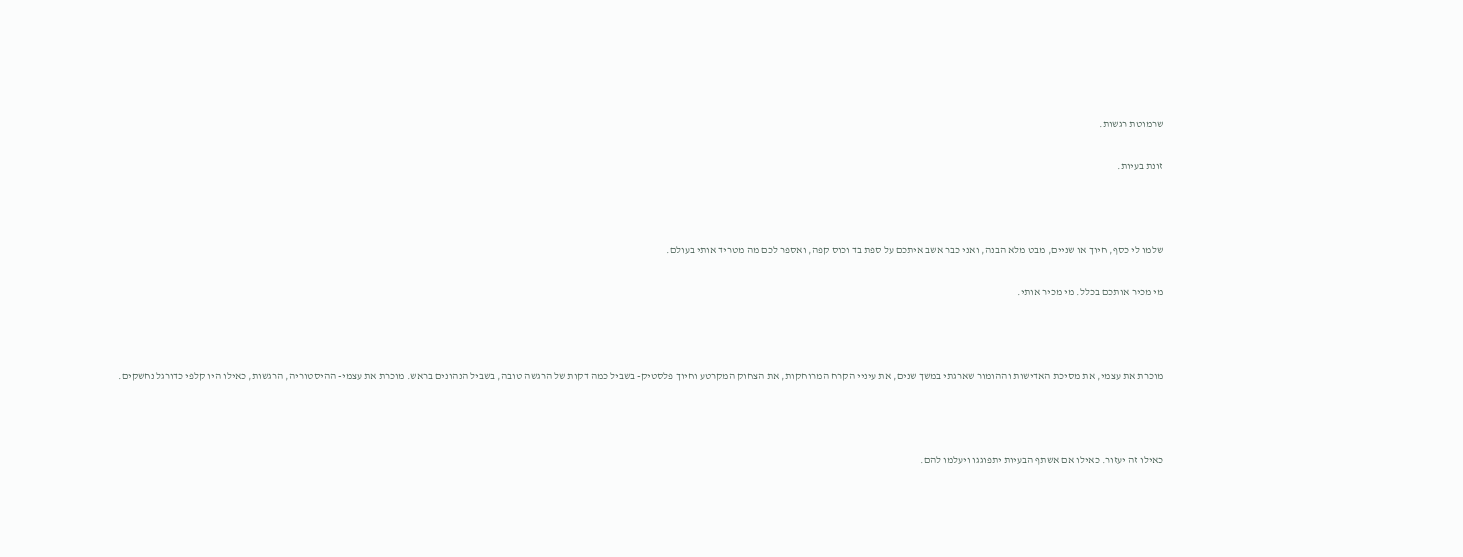שרמוטת רגשות.

זונת בעיות.



שלמו לי כסף, חיוך או שניים, מבט מלא הבנה, ואני כבר אשב איתכם על ספת בד וכוס קפה, ואספר לכם מה מטריד אותי בעולם.

מי מכיר אותכם בכלל. מי מכיר אותי.



מוכרת את עצמי, את מסיכת האדישות וההומור שארגתי במשך שנים, את עיניי הקרח המרוחקות, את הצחוק המקרטע וחיוך פלסטיק- בשביל כמה דקות של הרגשה טובה, בשביל הנהונים בראש. מוכרת את עצמי- ההיסטוריה, הרגשות, כאילו היו קלפי כדורגל נחשקים.



כאילו זה יעזור. כאילו אם אשתף הבעיות יתפוגגו ויעלמו להם.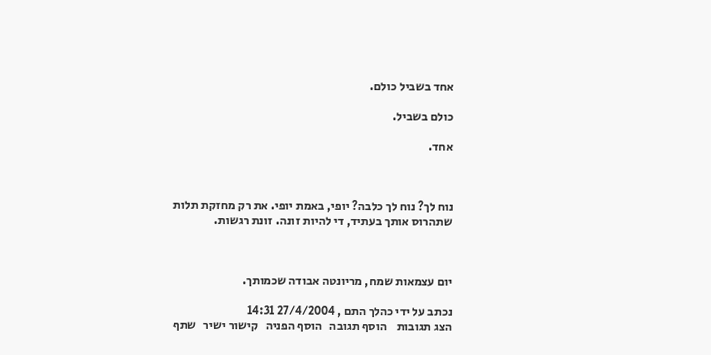אחד בשביל כולם.

כולם בשביל.

אחד.



נוח לך? נוח לך כלבה? יופי, באמת יופי. את רק מחזקת תלות שתהרוס אותך בעתיד, די להיות זונה. זונת רגשות.



יום עצמאות שמח, מריונטה אבודה שכמותך.

נכתב על ידי כהלך התם , 27/4/2004 14:31
הצג תגובות    הוסף תגובה   הוסף הפניה   קישור ישיר   שתף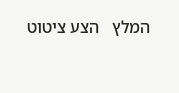המלץ   הצע ציטוט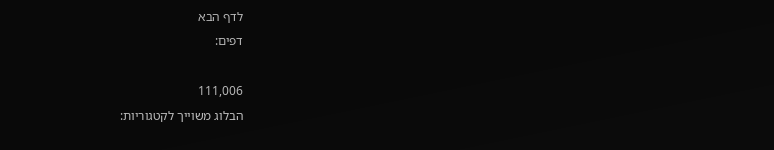לדף הבא
דפים:

111,006
הבלוג משוייך לקטגוריות: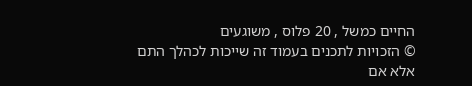החיים כמשל , 20 פלוס , משוגעים
© הזכויות לתכנים בעמוד זה שייכות לכהלך התם אלא אם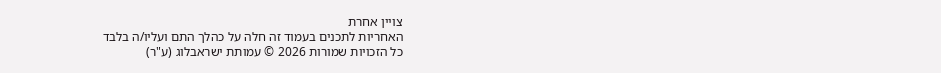צויין אחרת
האחריות לתכנים בעמוד זה חלה על כהלך התם ועליו/ה בלבד
כל הזכויות שמורות 2026 © עמותת ישראבלוג (ע"ר)